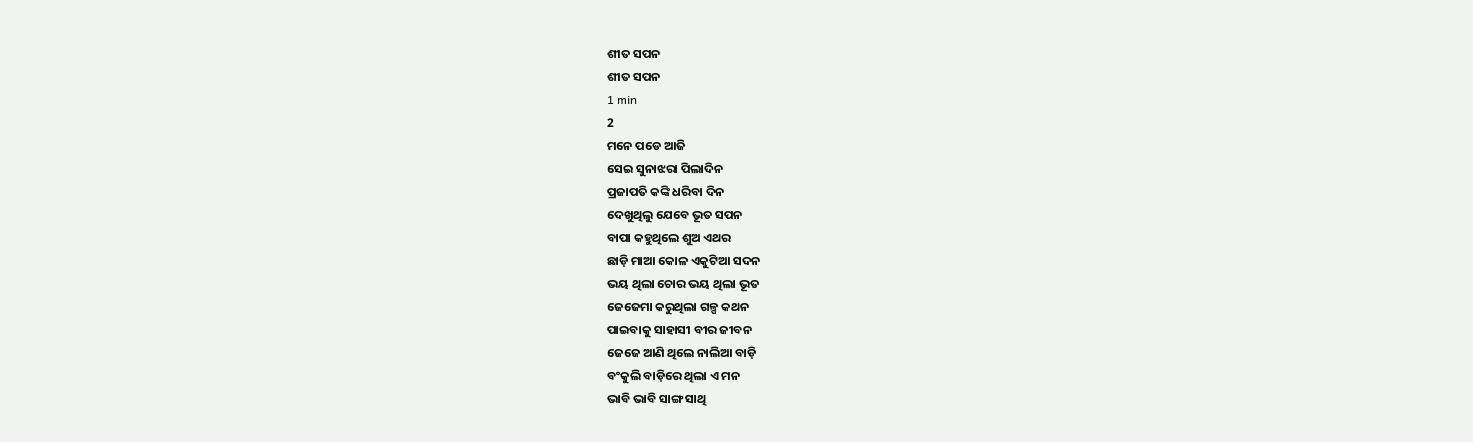ଶୀତ ସପନ
ଶୀତ ସପନ
1 min
2
ମନେ ପଡେ ଆଜି
ସେଇ ସୁନାଝରା ପିଲାଦିନ
ପ୍ରଜାପତି କଙ୍କି ଧରିବା ଦିନ
ଦେଖୁଥିଲୁ ଯେବେ ଭୂତ ସପନ
ବାପା କହୁଥିଲେ ଶୁଅ ଏଥର
ଛାଡ଼ି ମାଆ କୋଳ ଏକୁଟିଆ ସଦନ
ଭୟ ଥିଲା ଚୋର ଭୟ ଥିଲା ଭୂତ
ଜେଜେମା କରୁଥିଲା ଗଳ୍ପ କଥନ
ପାଇବାକୁ ସାହାସୀ ବୀର ଜୀବନ
ଜେଜେ ଆଣି ଥିଲେ ନାଲିଆ ବାଡ଼ି
ବଂକୁଲି ବାଡ଼ିରେ ଥିଲା ଏ ମନ
ଭାବି ଭାବି ସାଙ୍ଗ ସାଥି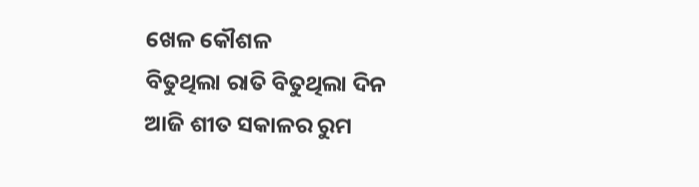ଖେଳ କୌଶଳ
ବିତୁଥିଲା ରାତି ବିତୁଥିଲା ଦିନ
ଆଜି ଶୀତ ସକାଳର ରୁମ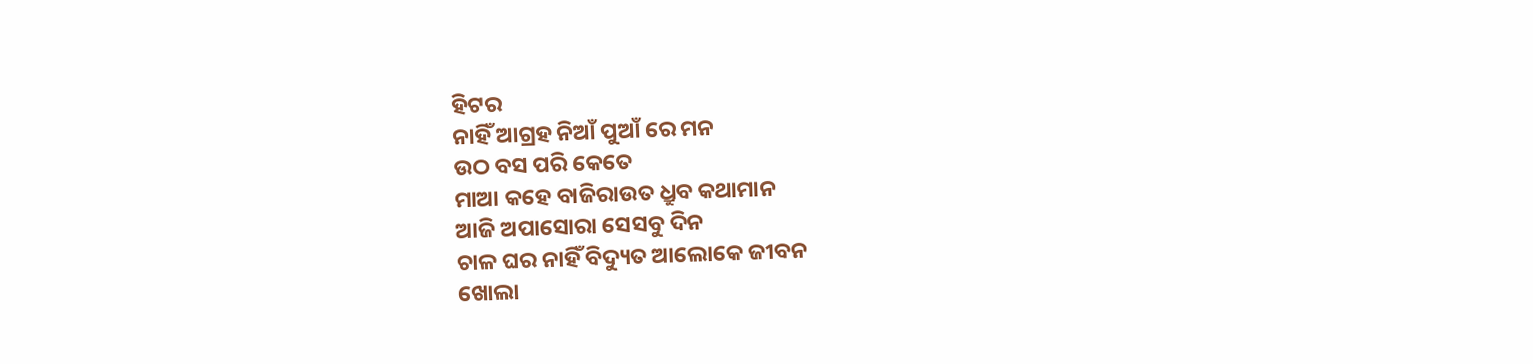ହିଟର
ନାହିଁ ଆଗ୍ରହ ନିଆଁ ପୁଆଁ ରେ ମନ
ଉଠ ବସ ପରି କେତେ
ମାଆ କହେ ବାଜିରାଉତ ଧ୍ରୁବ କଥାମାନ
ଆଜି ଅପାସୋରା ସେସବୁ ଦିନ
ଚାଳ ଘର ନାହିଁ ବିଦ୍ୟୁତ ଆଲୋକେ ଜୀବନ
ଖୋଲା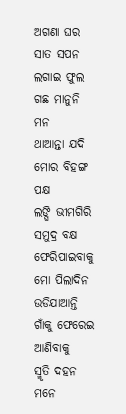ଅଗଣା ଘର ସାତ ସପନ
ଲଗାଇ ଫୁଲ ଗଛ ମାନୁନି ମନ
ଥାଆନ୍ତା ଯଦି ମୋର ବିହଙ୍ଗ ପକ୍ଷ
ଲଙ୍ଘି ଭୀମଗିରି ସମୁଦ୍ର ବକ୍ଷ
ଫେରିପାଇବାକୁ ମୋ ପିଲାଦିନ
ଉଡିଯାଆନ୍ତି ଗାଁକୁ ଫେରେଇ ଆଣିବାକୁ
ସ୍ମୃତି ଦହନ ମନେ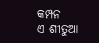କମ୍ପନ
ଏ ଶୀତୁଆ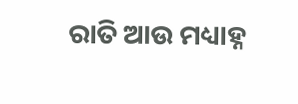ରାତି ଆଉ ମଧ୍ୟାହ୍ନ